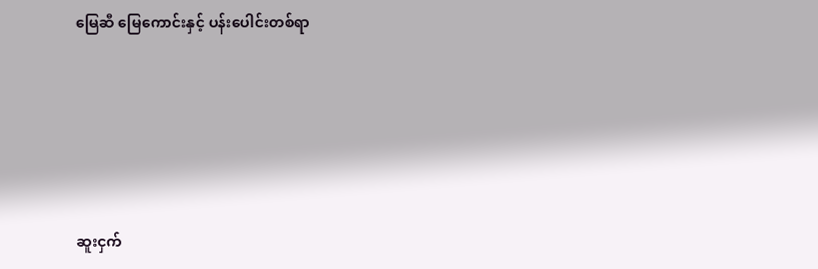မြေဆီ မြေကောင်းနှင့် ပန်းပေါင်းတစ်ရာ





ဆူးငှက်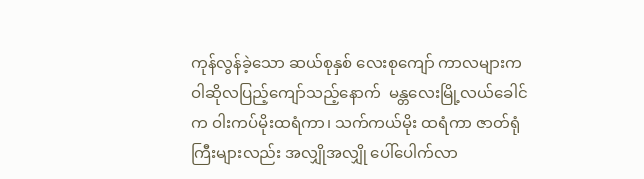ကုန်လွန်ခဲ့သော ဆယ်စုနှစ် လေးစုကျော် ကာလများက ဝါဆိုလပြည့်ကျော်သည့်နောက်  မန္တလေးမြို့လယ်ခေါင် က ဝါးကပ်မိုးထရံကာ၊ သက်ကယ်မိုး ထရံကာ ဇာတ်ရုံကြီးများလည်း အလျှိုအလျှို ပေါ်ပေါက်လာ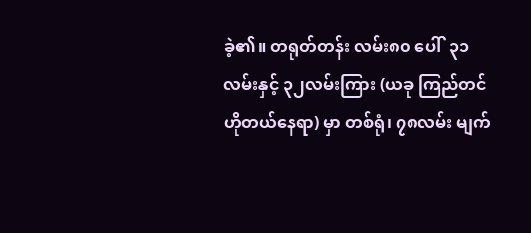ခဲ့၏။ တရုတ်တန်း လမ်း၈၀ ပေါ်  ၃၁လမ်းနှင့် ၃၂လမ်းကြား (ယခု ကြည်တင်ဟိုတယ်နေရာ) မှာ တစ်ရုံ၊ ၇၈လမ်း မျက်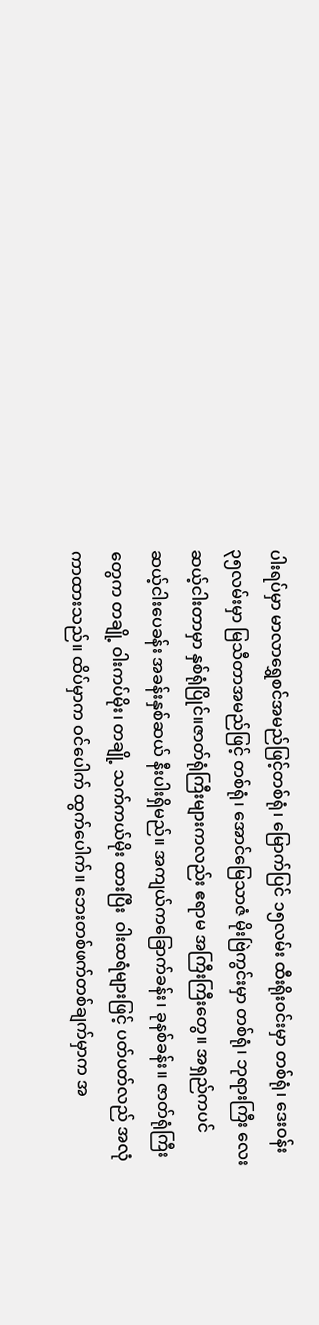ပါးရပ်မှာ မာလာရွှေစင်အမည်ဖြင့်တစ်ရုံ၊ မြောက်ပြင် ၁၅လမ်း ထီးရိုးဝင်းမှာ တစ်ရုံ၊ ဒေးဝန်း ၃၅လမ်းမှာ မြသီတာအမည်ဖြင့် တစ်ရုံ၊ အောင်မြေသာဇံ မိုးဗြဲကွင်းမှာ တစ်ရုံ၊ ဘုရားကြီး လေးဆယ့်ငါးတာမှာ နှစ်ရုံပြိုင်။ဇာတ်ရုံကြီးများကလည်း ဧရာမ အကြီးကြီးတွေ။ အရှည်ကပင် ဆယ့်ငါးပေခန်း အခန်းနှစ်ဆယ် နီးပါးရှိမည်။ အကျယ်ကခြောက်ခန်း၊ ခုနစ်ခန်း။ ဇာတ်ရုံကြီးတွေက တချို့ ဝါးကပ်မိုး၊ တချို့ သက်ကယ်မိုး ထားပြီး  ဝါးထရံများဖြင့် ပတ်ပတ်လည် အလုံကာထားသည်။ ထိပ်မှာက ဝင်ပေါက် ထွက်ပေါက်။ ဘေးတစ်ဖက်တစ်ချက်မှာက အ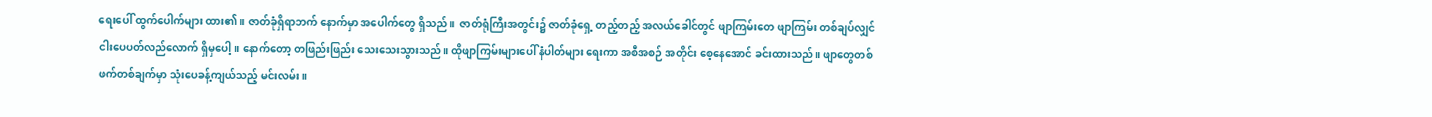ရေးပေါ် ထွက်ပေါက်များ ထား၏။ ဇာတ်ခုံရှိရာဘက် နောက်မှာ အပေါက်တွေ ရှိသည်။  ဇာတ်ရုံကြီးအတွင်း၌ ဇာတ်ခုံရှေ့ တည့်တည့် အလယ်ခေါင်တွင် ဖျာကြမ်းတေ ဖျာကြမ်း တစ်ချပ်လျှင် ငါးပေပတ်လည်လောက် ရှိမှပေါ့။ နောက်တော့ တဖြည်းဖြည်း သေးသေးသွားသည်။ ထိုဖျာကြမ်းများပေါ် နံပါတ်များ ရေးကာ အစီအစဉ် အတိုင်း စေ့နေအောင် ခင်းထားသည်။ ဖျာတွေတစ်ဖက်တစ်ချက်မှာ သုံးပေခန့်ကျယ်သည့် မင်းလမ်း။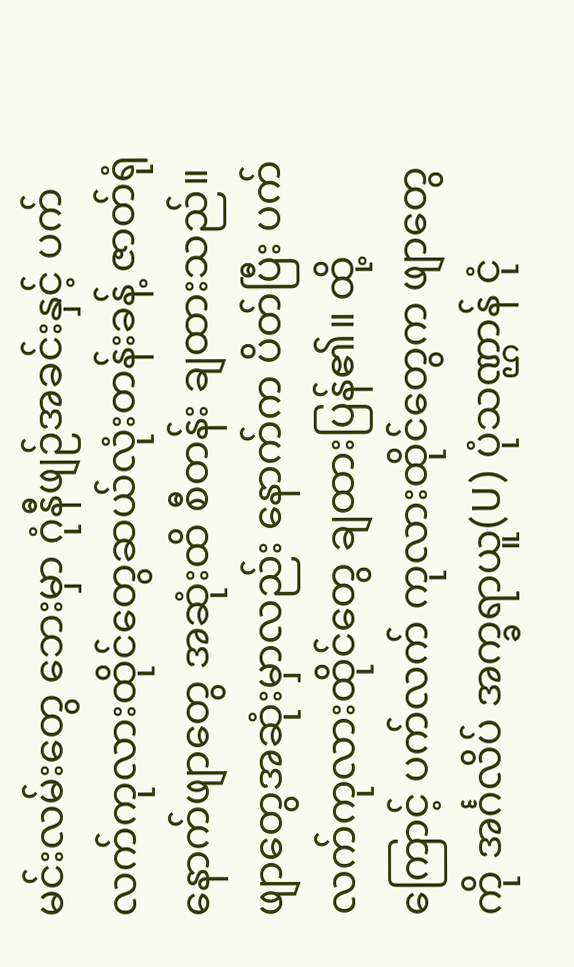မင်းလမ်းတွေ ဘေးမှာ ဂုံနီဖျဉ်အခင်းနှင့် ပက်လက်ကုလားထိုင်တွေဆယ်လုံးတန်းခန့် ဇာတ်ရုံ နောက်ဖျာတွေ အဆုံးထိ စီတန်း ချထားသည်။ ဖျာတွေအဆုံးမှာလည်း နောက်က ပိတ်ပြီး ပက်လက်ကုလားထိုင်တွေ ချထားပြန်၏။ ထို့ကြောင့် ပက်လက် ကုလားထိုင်တွေက ဖျာတွေကို အင်္ဂလိပ် အက္ခရာယူ(U) ပုံသဏ္ဌာန် ငုံ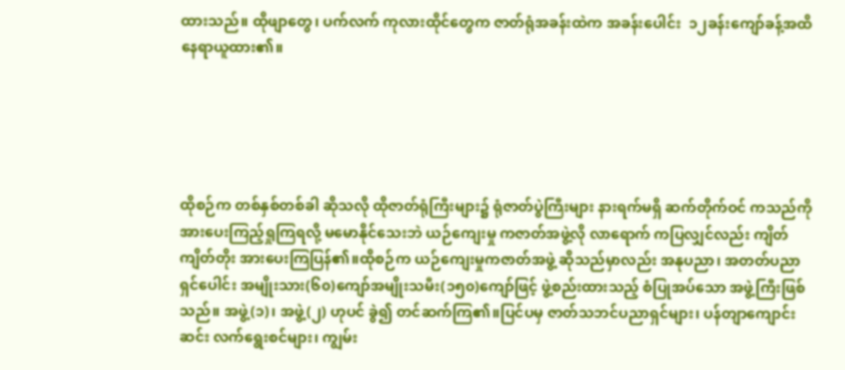ထားသည်။ ထိုဖျာတွေ၊ ပက်လက် ကုလားထိုင်တွေက ဇာတ်ရုံအခန်းထဲက အခန်းပေါင်း  ၁၂ခန်းကျော်ခန့်အထိ နေရာယူထား၏။





ထိုစဉ်က တစ်နှစ်တစ်ခါ ဆိုသလို ထိုဇာတ်ရုံကြီးများ၌ ရုံဇာတ်ပွဲကြီးများ နားရက်မရှိ ဆက်တိုက်ဝင် ကသည်ကို အားပေးကြည့်ရှုကြရလို့ မမောနိုင်သေးဘဲ ယဉ်ကျေးမှု ကဇာတ်အဖွဲ့လို လာရောက် ကပြလျှင်လည်း ကျိတ်ကျိတ်တိုး အားပေးကြပြန်၏။ထိုစဉ်က ယဉ်ကျေးမှုကဇာတ်အဖွဲ့ ဆိုသည်မှာလည်း အနုပညာ၊ အတတ်ပညာရှင်ပေါင်း အမျိုးသား(၆၀)ကျော်အမျိုးသမီး(၁၅၀)ကျော်ဖြင့် ဖွဲ့စည်းထားသည့် စံပြုအပ်သော အဖွဲ့ကြီးဖြစ်သည်။ အဖွဲ့(၁)၊ အဖွဲ့(၂) ဟုပင် ခွဲ၍ တင်ဆက်ကြ၏။ပြင်ပမှ ဇာတ်သဘင်ပညာရှင်များ၊ ပန်တျာကျောင်းဆင်း လက်ရွေးစင်များ၊ ကျွမ်း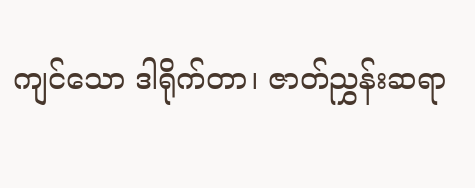ကျင်သော ဒါရိုက်တာ၊ ဇာတ်ညွှန်းဆရာ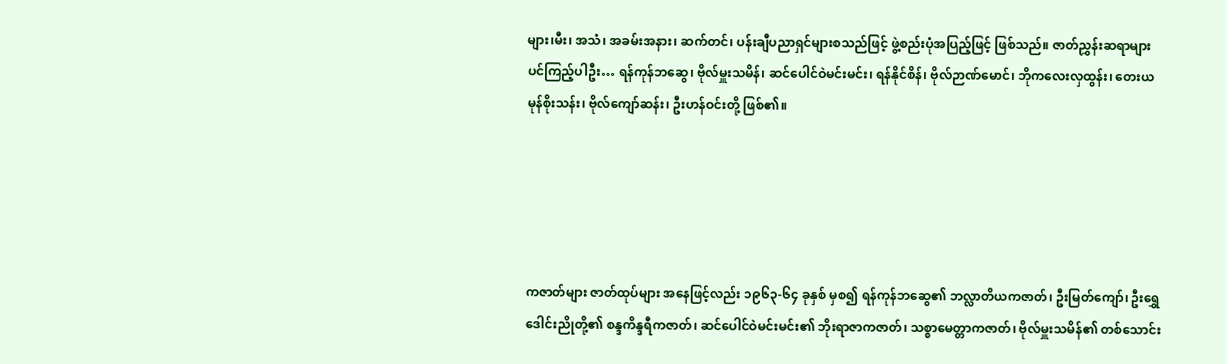များ၊မီး၊ အသံ၊ အခမ်းအနား၊ ဆက်တင်၊ ပန်းချီပညာရှင်များစသည်ဖြင့် ဖွဲ့စည်းပုံအပြည့်ဖြင့် ဖြစ်သည်။ ဇာတ်ညွှန်းဆရာများပင်ကြည့်ပါဦး… ရန်ကုန်ဘဆွေ၊ ဗိုလ်မှူးသမိန်၊ ဆင်ပေါင်ဝဲမင်းမင်း၊ ရန်နိုင်စိန်၊ ဗိုလ်ဉာဏ်မောင်၊ ဘိုကလေးလှထွန်း၊ တေးယမုန်စိုးသန်း၊ ဗိုလ်ကျော်ဆန်း၊ ဦးဟန်ဝင်းတို့ ဖြစ်၏။





ကဇာတ်များ ဇာတ်ထုပ်များ အနေဖြင့်လည်း ၁၉၆၃-၆၄ ခုနှစ် မှစ၍ ရန်ကုန်ဘဆွေ၏ ဘလ္လာတိယကဇာတ်၊ ဦးမြတ်ကျော်၊ ဦးရွှေဒေါင်းညိုတို့၏ စန္ဒကိန္ဒရီကဇာတ်၊ ဆင်ပေါင်ဝဲမင်းမင်း၏ ဘိုးရာဇာကဇာတ်၊ သစ္စာမေတ္တာကဇာတ်၊ ဗိုလ်မှူးသမိန်၏ တစ်သောင်း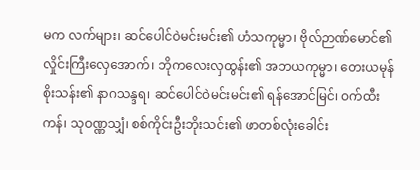မက လက်များ၊ ဆင်ပေါင်ဝဲမင်းမင်း၏ ဟံသကုမ္မာ၊ ဗိုလ်ဉာဏ်မောင်၏ လှိုင်းကြီးလှေအောက်၊ ဘိုကလေးလှထွန်း၏ အဘယကုမ္မာ၊ တေးယမုန်စိုးသန်း၏ နာဂသန္ဒရ၊ ဆင်ပေါင်ဝဲမင်းမင်း၏ ရန်အောင်မြင်၊ ဝက်ထီးကန်၊ သုဝဏ္ဏသျှံ၊ စစ်ကိုင်းဦးဘိုးသင်း၏ ဖာတစ်လုံးခေါင်း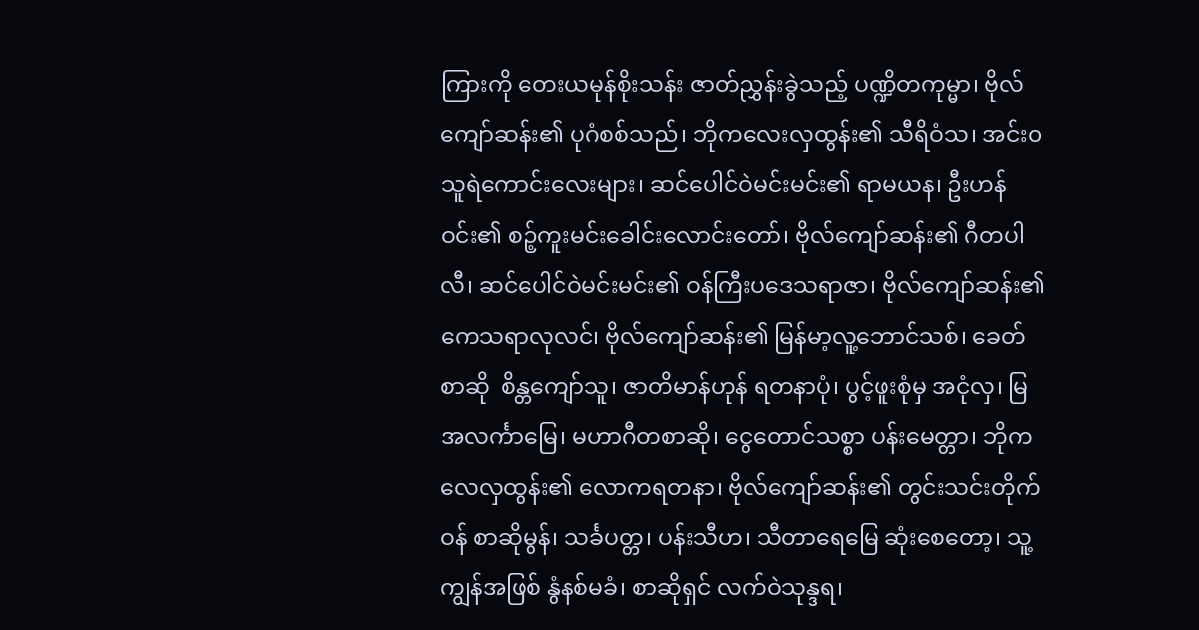ကြားကို တေးယမုန်စိုးသန်း ဇာတ်ညွှန်းခွဲသည့် ပဏ္ဍိတကုမ္မာ၊ ဗိုလ်ကျော်ဆန်း၏ ပုဂံစစ်သည်၊ ဘိုကလေးလှထွန်း၏ သီရိဝံသ၊ အင်း၀ သူရဲကောင်းလေးများ၊ ဆင်ပေါင်ဝဲမင်းမင်း၏ ရာမယန၊ ဦးဟန်ဝင်း၏ စဉ့်ကူးမင်းခေါင်းလောင်းတော်၊ ဗိုလ်ကျော်ဆန်း၏ ဂီတပါလီ၊ ဆင်ပေါင်ဝဲမင်းမင်း၏ ဝန်ကြီးပဒေသရာဇာ၊ ဗိုလ်ကျော်ဆန်း၏ ကေသရာလုလင်၊ ဗိုလ်ကျော်ဆန်း၏ မြန်မာ့လူ့ဘောင်သစ်၊ ခေတ်စာဆို  စိန္တကျော်သူ၊ ဇာတိမာန်ဟုန် ရတနာပုံ၊ ပွင့်ဖူးစုံမှ အငုံလှ၊ မြအလင်္ကာမြေ၊ မဟာဂီတစာဆို၊ ငွေတောင်သစ္စာ ပန်းမေတ္တာ၊ ဘိုကလေလှထွန်း၏ လောကရတနာ၊ ဗိုလ်ကျော်ဆန်း၏ တွင်းသင်းတိုက်ဝန် စာဆိုမွန်၊ သင်္ခပတ္တ၊ ပန်းသီဟ၊ သီတာရေမြေ ဆုံးစေတော့၊ သူ့ကျွန်အဖြစ် နွံနစ်မခံ၊ စာဆိုရှင် လက်ဝဲသုန္ဒရ၊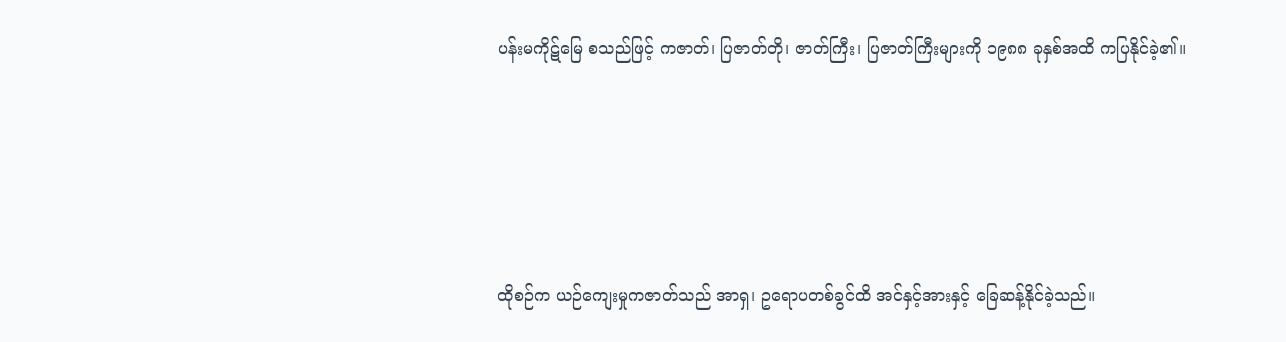ပန်းမကိုဋ်မြေ စသည်ဖြင့် ကဇာတ်၊ ပြဇာတ်တို၊ ဇာတ်ကြီး၊ ပြဇာတ်ကြီးများကို ၁၉၈၈ ခုနှစ်အထိ ကပြနိုင်ခဲ့၏။





ထိုစဉ်က ယဉ်ကျေးမှုကဇာတ်သည် အာရှ၊ ဥရောပတစ်ခွင်ထိ အင်နှင့်အားနှင့် ခြေဆန့်နိုင်ခဲ့သည်။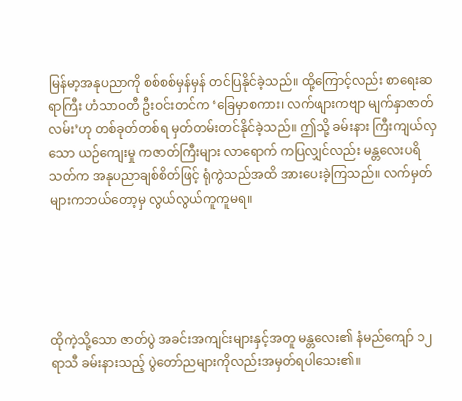မြန်မာ့အနုပညာကို စစ်စစ်မှန်မှန် တင်ပြနိုင်ခဲ့သည်။ ထို့ကြောင့်လည်း စာရေးဆရာကြီး ဟံသာဝတီ ဦးဝင်းတင်က ‘ခြေမှာစကား၊ လက်ဖျားကဗျာ မျက်နှာဇာတ်လမ်း’ဟု တစ်ခုတ်တစ်ရ မှတ်တမ်းတင်နိုင်ခဲ့သည်။ ဤသို့ ခမ်းနား ကြီးကျယ်လှသော ယဉ်ကျေးမှု ကဇာတ်ကြီးများ လာရောက် ကပြလျှင်လည်း မန္တလေးပရိသတ်က အနုပညာချစ်စိတ်ဖြင့် ရုံကွဲသည်အထိ အားပေးခဲ့ကြသည်။ လက်မှတ်များကဘယ်တော့မှ လွယ်လွယ်ကူကူမရ။





ထိုကဲ့သို့သော ဇာတ်ပွဲ အခင်းအကျင်းများနှင့်အတူ မန္တလေး၏ နံမည်ကျော် ၁၂ရာသီ ခမ်းနားသည့် ပွဲတော်ညများကိုလည်းအမှတ်ရပါသေး၏။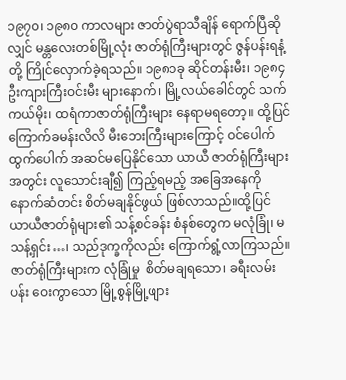၁၉၇၀၊ ၁၉၈၀ ကာလများ ဇာတ်ပွဲရာသီချိန် ရောက်ပြီဆိုလျှင် မန္တလေးတစ်မြို့လုံး ဇာတ်ရုံကြီးများတွင် ဇွန်ပန်းရနံ့တို့ ကြိုင်လှောက်ခဲ့ရသည်။ ၁၉၈၁ခု ဆိုင်တန်းမီး၊ ၁၉၈၄ ဦးကျားကြီးဝင်းမီး များနောက်၊ မြို့လယ်ခေါင်တွင် သက်ကယ်မိုး၊ ထရံကာဇာတ်ရုံကြီးများ နေရာမရတော့။ ထို့ပြင် ကြောက်ခမန်းလိလိ မီးဘေးကြီးများကြောင့် ဝင်ပေါက်ထွက်ပေါက် အဆင်မပြေနိုင်သော ယာယီ ဇာတ်ရုံကြီးများအတွင်း လူသောင်းချီ၍ ကြည့်ရမည့် အခြေအနေကို နောက်ဆံတင်း စိတ်မချနိုင်ဖွယ် ဖြစ်လာသည်။ထို့ပြင် ယာယီဇာတ်ရုံများ၏ သန့်စင်ခန်း စံနစ်တွေက မလုံခြုံ၊ မသန့်ရှင်း…၊ သည်ဒုက္ခကိုလည်း ကြောက်ရွံ့လာကြသည်။ဇာတ်ရုံကြီးများက လုံခြုံမှု  စိတ်မချရသော၊ ခရီးလမ်းပန်း ဝေးကွာသော မြို့စွန်မြို့ဖျား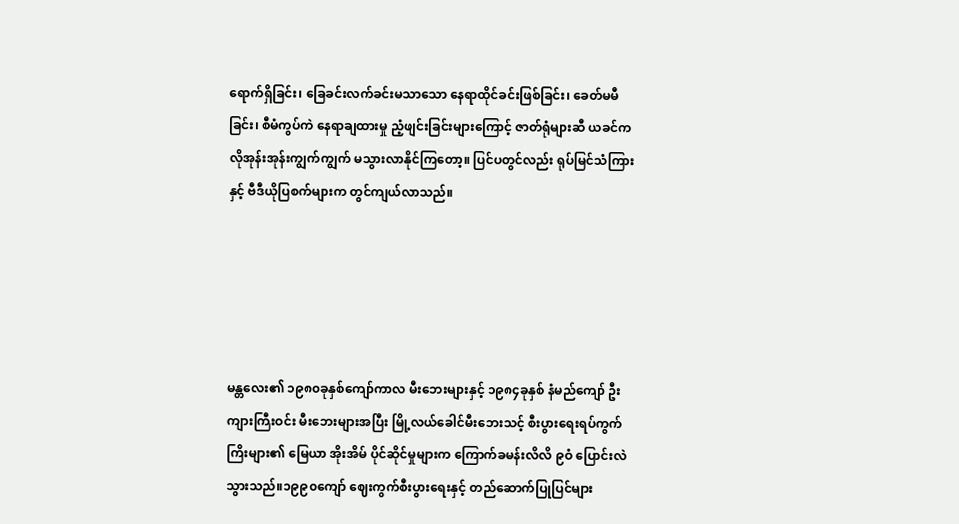ရောက်ရှိခြင်း၊ ခြေခင်းလက်ခင်းမသာသော နေရာထိုင်ခင်းဖြစ်ခြင်း၊ ခေတ်မမီခြင်း၊ စီမံကွပ်ကဲ နေရာချထားမှု ညံ့ဖျင်းခြင်းများကြောင့် ဇာတ်ရုံများဆီ ယခင်ကလိုအုန်းအုန်းကျွက်ကျွက် မသွားလာနိုင်ကြတော့။ ပြင်ပတွင်လည်း ရုပ်မြင်သံကြားနှင့် ဗီဒီယိုပြစက်များက တွင်ကျယ်လာသည်။





မန္တလေး၏ ၁၉၈၀ခုနှစ်ကျော်ကာလ မီးဘေးများနှင့် ၁၉၈၄ခုနှစ် နံမည်ကျော် ဦးကျားကြီးဝင်း မီးဘေးများအပြီး မြို့လယ်ခေါင်မီးဘေးသင့် စီးပွားရေးရပ်ကွက်ကြိးများ၏ မြေယာ အိုးအိမ် ပိုင်ဆိုင်မှုများက ကြောက်ခမန်းလိလိ ၉ဝံ ပြောင်းလဲသွားသည်။၁၉၉၀ကျော် ဈေးကွက်စီးပွားရေးနှင့် တည်ဆောက်ပြုပြင်များ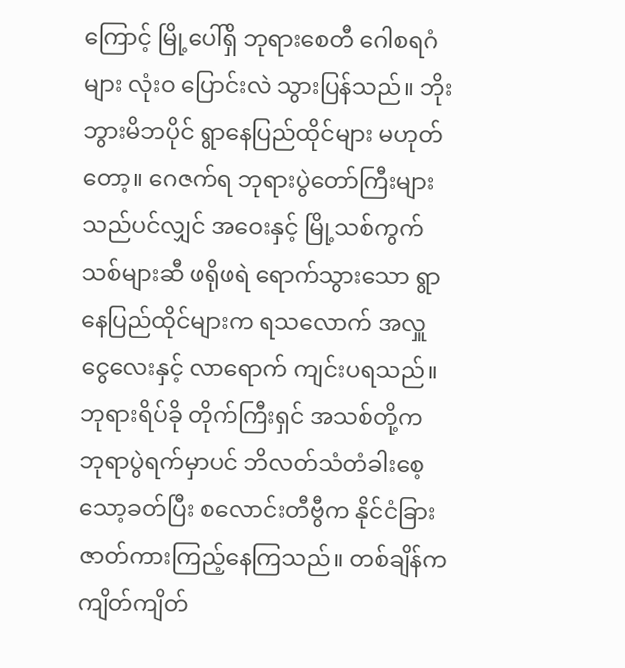ကြောင့် မြို့ပေါ်ရှိ ဘုရားစေတီ ဂေါစရဂံများ လုံးဝ ပြောင်းလဲ သွားပြန်သည်။ ဘိုးဘွားမိဘပိုင် ရွာနေပြည်ထိုင်များ မဟုတ်တော့။ ဂေဇက်ရ ဘုရားပွဲတော်ကြီးများသည်ပင်လျှင် အဝေးနှင့် မြို့သစ်ကွက်သစ်များဆီ ဖရိုဖရဲ ရောက်သွားသော ရွာနေပြည်ထိုင်များက ရသလောက် အလှူငွေလေးနှင့် လာရောက် ကျင်းပရသည်။ဘုရားရိပ်ခို တိုက်ကြီးရှင် အသစ်တို့က ဘုရာပွဲရက်မှာပင် ဘိလတ်သံတံခါးစေ့ သော့ခတ်ပြီး စလောင်းတီဗွီက နိုင်ငံခြားဇာတ်ကားကြည့်နေကြသည်။ တစ်ချိန်က ကျိတ်ကျိတ်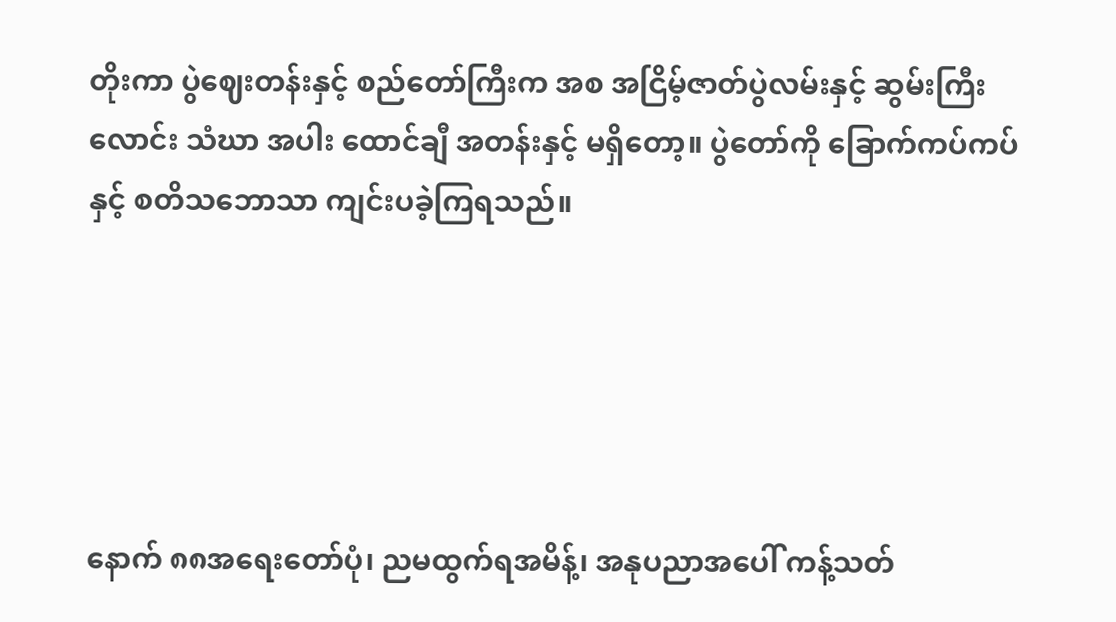တိုးကာ ပွဲဈေးတန်းနှင့် စည်တော်ကြီးက အစ အငြိမ့်ဇာတ်ပွဲလမ်းနှင့် ဆွမ်းကြီးလောင်း သံဃာ အပါး ထောင်ချီ အတန်းနှင့် မရှိတော့။ ပွဲတော်ကို ခြောက်ကပ်ကပ်နှင့် စတိသဘောသာ ကျင်းပခဲ့ကြရသည်။





နောက် ၈၈အရေးတော်ပုံ၊ ညမထွက်ရအမိန့်၊ အနုပညာအပေါ် ကန့်သတ်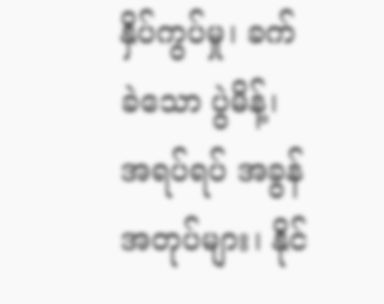နှိပ်ကွပ်မှု၊ ခက်ခဲသော ပွဲမိန့်၊ အရပ်ရပ် အခွန်အတုပ်များ၊ နိုင်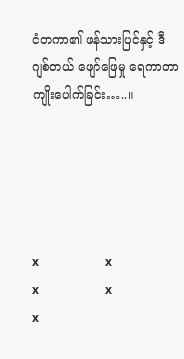ငံတကာ၏ ဖန်သားပြင်နှင့် ဒီဂျစ်တယ် ဖျော်ဖြေမှု ရေကာတာ ကျိုးပေါက်ခြင်း…..။





x                      x                      x                      x                      x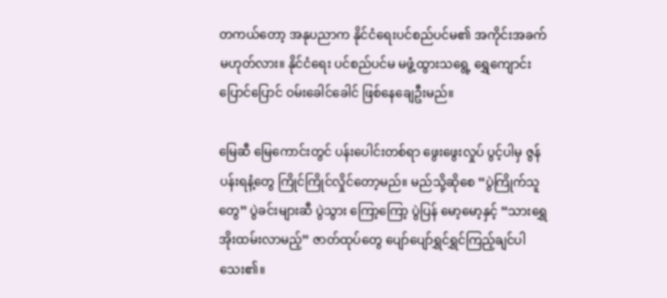တကယ်တော့ အနုပညာက နိုင်ငံရေးပင်စည်ပင်မ၏ အကိုင်းအခက် မဟုတ်လား။ နိုင်ငံရေး ပင်စည်ပင်မ မဖွံ့ထွားသရွေ့ ရွှေကျောင်း ပြောင်ပြောင် ဝမ်းခေါင်ခေါင် ဖြစ်နေချေဦးမည်။

မြေဆီ မြေကောင်းတွင် ပန်းပေါင်းတစ်ရာ ဖွေးဖွေးလှုပ် ပွင့်ပါမှ ဇွန်ပန်းရနံ့တွေ ကြိုင်ကြိုင်လှိုင်တော့မည်။ မည်သို့ဆိုစေ “ပွဲကြိုက်သူတွေ” ပွဲခင်းများဆီ ပွဲသွား ကြော့ကြော့ ပွဲပြန် မော့မော့နှင့် “သားရွှေအိုးထမ်းလာမည့်” ဇာတ်ထုပ်တွေ ပျော်ပျော်ရွှင်ရွှင်ကြည့်ချင်ပါသေး၏။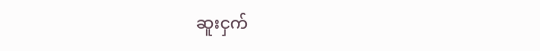ဆူးငှက်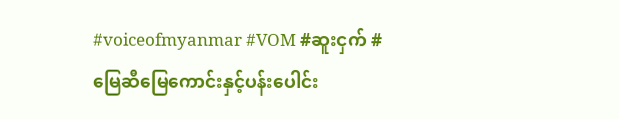#voiceofmyanmar #VOM #ဆူးငှက် #မြေဆီမြေကောင်းနှင့်ပန်းပေါင်း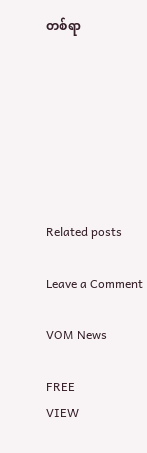တစ်ရာ







Related posts

Leave a Comment

VOM News

FREE
VIEW